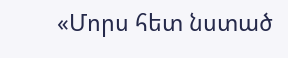«Մորս հետ նստած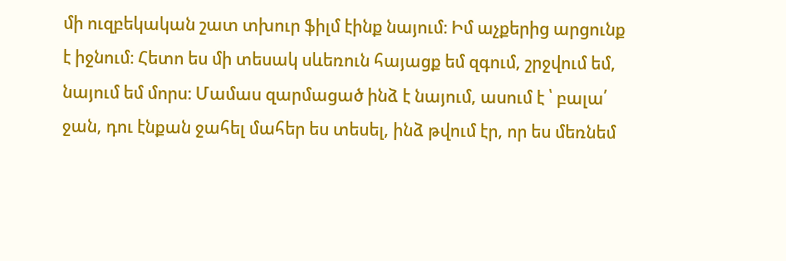մի ուզբեկական շատ տխուր ֆիլմ էինք նայում։ Իմ աչքերից արցունք է իջնում։ Հետո ես մի տեսակ սևեռուն հայացք եմ զգում, շրջվում եմ, նայում եմ մորս։ Մամաս զարմացած ինձ է նայում, ասում է ՝ բալա՛ ջան, դու էնքան ջահել մահեր ես տեսել, ինձ թվում էր, որ ես մեռնեմ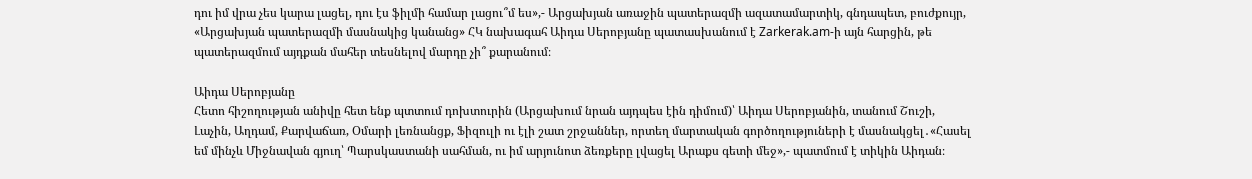դու իմ վրա չես կարա լացել, դու էս ֆիլմի համար լացու՞մ ես»,- Արցախյան առաջին պատերազմի ազատամարտիկ, գնդապետ, բուժքույր, «Արցախյան պատերազմի մասնակից կանանց» ՀԿ նախագահ Աիդա Սերոբյանը պատասխանում է Zarkerak.am-ի այն հարցին, թե պատերազմում այդքան մահեր տեսնելով մարդը չի՞ քարանում։

Աիդա Սերոբյանը
Հետո հիշողության անիվը հետ ենք պտտում դոխտուրին (Արցախում նրան այդպես էին դիմում)՝ Աիդա Սերոբյանին, տանում Շուշի, Լաչին, Աղդամ, Քարվաճառ, Օմարի լեռնանցք, Ֆիզուլի ու էլի շատ շրջաններ, որտեղ մարտական գործողություների է մասնակցել․«Հասել եմ մինչև Միջնավան գյուղ՝ Պարսկաստանի սահման, ու իմ արյունոտ ձեռքերը լվացել Արաքս գետի մեջ»,- պատմում է տիկին Աիդան։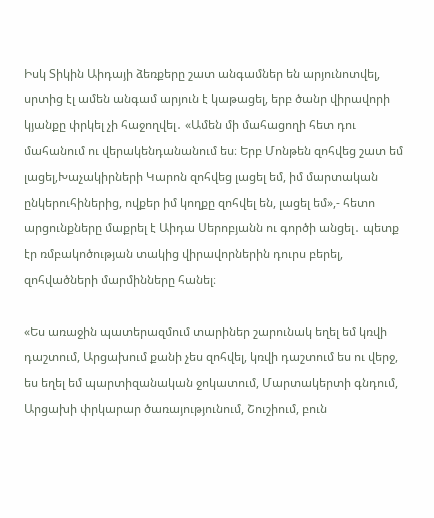Իսկ Տիկին Աիդայի ձեռքերը շատ անգամներ են արյունոտվել, սրտից էլ ամեն անգամ արյուն է կաթացել, երբ ծանր վիրավորի կյանքը փրկել չի հաջողվել․ «Ամեն մի մահացողի հետ դու մահանում ու վերակենդանանում ես։ Երբ Մոնթեն զոհվեց շատ եմ լացել,Խաչակիրների Կարոն զոհվեց լացել եմ, իմ մարտական ընկերուհիներից, ովքեր իմ կողքը զոհվել են, լացել եմ»,- հետո արցունքները մաքրել է Աիդա Սերոբյանն ու գործի անցել․ պետք էր ռմբակոծության տակից վիրավորներին դուրս բերել, զոհվածների մարմինները հանել։

«Ես առաջին պատերազմում տարիներ շարունակ եղել եմ կռվի դաշտում, Արցախում քանի չես զոհվել, կռվի դաշտում ես ու վերջ, ես եղել եմ պարտիզանական ջոկատում, Մարտակերտի գնդում, Արցախի փրկարար ծառայությունում, Շուշիում, բուն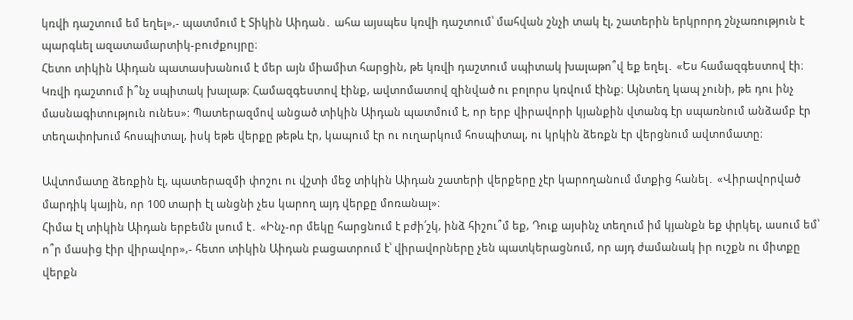կռվի դաշտում եմ եղել»,- պատմում է Տիկին Աիդան․ ահա այսպես կռվի դաշտում՝ մահվան շնչի տակ էլ, շատերին երկրորդ շնչառություն է պարգևել ազատամարտիկ-բուժքույրը։
Հետո տիկին Աիդան պատասխանում է մեր այն միամիտ հարցին, թե կռվի դաշտում սպիտակ խալաթո՞վ եք եղել․ «Ես համազգեստով էի։ Կռվի դաշտում ի՞նչ սպիտակ խալաթ։ Համազգեստով էինք, ավտոմատով զինված ու բոլորս կռվում էինք։ Այնտեղ կապ չունի, թե դու ինչ մասնագիտություն ունես»: Պատերազմով անցած տիկին Աիդան պատմում է, որ երբ վիրավորի կյանքին վտանգ էր սպառնում անձամբ էր տեղափոխում հոսպիտալ, իսկ եթե վերքը թեթև էր, կապում էր ու ուղարկում հոսպիտալ, ու կրկին ձեռքն էր վերցնում ավտոմատը։

Ավտոմատը ձեռքին էլ, պատերազմի փոշու ու վշտի մեջ տիկին Աիդան շատերի վերքերը չէր կարողանում մտքից հանել․ «Վիրավորված մարդիկ կային, որ 100 տարի էլ անցնի չես կարող այդ վերքը մոռանալ»։
Հիմա էլ տիկին Աիդան երբեմն լսում է․ «Ինչ-որ մեկը հարցնում է բժի՛շկ, ինձ հիշու՞մ եք, Դուք այսինչ տեղում իմ կյանքն եք փրկել, ասում եմ՝ ո՞ր մասից էիր վիրավոր»,- հետո տիկին Աիդան բացատրում է՝ վիրավորները չեն պատկերացնում, որ այդ ժամանակ իր ուշքն ու միտքը վերքն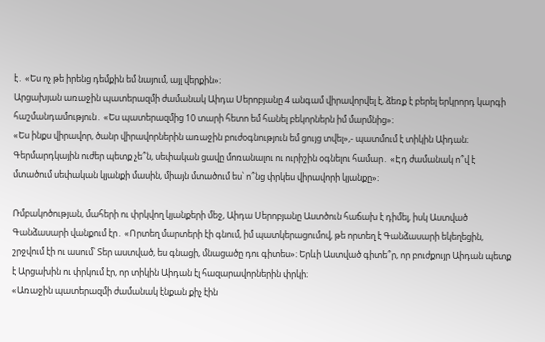է․ «Ես ոչ թե իրենց դեմքին եմ նայում, այլ վերքին»։
Արցախյան առաջին պատերազմի ժամանակ Աիդա Սերոբյանը 4 անգամ վիրավորվել է, ձեռք է բերել երկրորդ կարգի հաշմանդամություն․ «Ես պատերազմից 10 տարի հետո եմ հանել բեկորներն իմ մարմնից»։
«Ես ինքս վիրավոր, ծանր վիրավորներին առաջին բուժօգնություն եմ ցույց տվել»,- պատմում է տիկին Աիդան։ Գերմարդկային ուժեր պետք չե՞ն, սեփական ցավը մոռանալու ու ուրիշին օգնելու համար․ «Էդ ժամանակ ո՞վ է մտածում սեփական կյանքի մասին, միայն մտածում ես՝ ո՞նց փրկես վիրավորի կյանքը»։

Ռմբակոծության, մահերի ու փրկվող կյանքերի մեջ, Աիդա Սերոբյանը Աստծուն հաճախ է դիմել, իսկ Աստված Գանձասարի վանքում էր․ «Որտեղ մարտերի էի գնում, իմ պատկերացումով, թե որտեղ է Գանձասարի եկեղեցին, շրջվում էի ու ասում՝ Տեր աստված, ես գնացի, մնացածը դու գիտես»։ Երևի Աստված գիտե՞ր, որ բուժքույր Աիդան պետք է Արցախին ու փրկում էր, որ տիկին Աիդան էլ հազարավորներին փրկի։
«Առաջին պատերազմի ժամանակ էնքան քիչ էին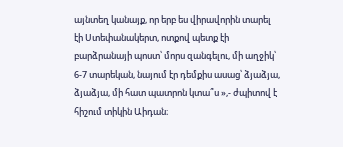այնտեղ կանայք, որ երբ ես վիրավորին տարել էի Ստեփանակերտ, ոտքով պետք էի բարձրանայի պոստ՝ մորս զանգելու, մի աղջիկ՝ 6-7 տարեկան, նայում էր դեմքիս ասաց՝ ձյաձյա, ձյաձյա, մի հատ պատրոն կտա՞ս »,- ժպիտով է հիշում տիկին Աիդան։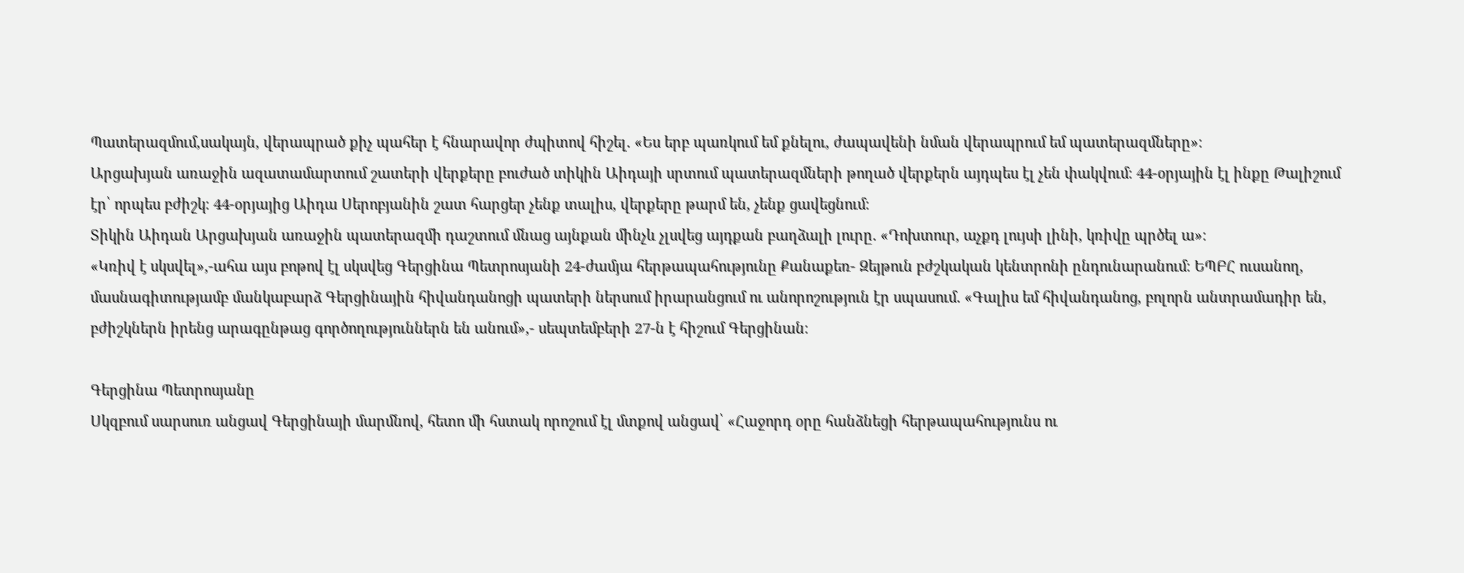Պատերազմում,սակայն, վերապրած քիչ պահեր է հնարավոր ժպիտով հիշել․ «Ես երբ պառկում եմ քնելու, ժապավենի նման վերապրում եմ պատերազմները»։
Արցախյան առաջին ազատամարտում շատերի վերքերը բուժած տիկին Աիդայի սրտում պատերազմների թողած վերքերն այդպես էլ չեն փակվում։ 44-օրյային էլ ինքը Թալիշում էր՝ որպես բժիշկ։ 44-օրյայից Աիդա Սերոբյանին շատ հարցեր չենք տալիս, վերքերը թարմ են, չենք ցավեցնում։
Տիկին Աիդան Արցախյան առաջին պատերազմի դաշտում մնաց այնքան մինչև չլսվեց այդքան բաղձալի լուրը․ «Դոխտուր, աչքդ լույսի լինի, կռիվը պրծել ա»։
«Կռիվ է սկսվել»,-ահա այս բոթով էլ սկսվեց Գերցինա Պետրոսյանի 24-ժամյա հերթապահությունը Քանաքեռ- Զեյթուն բժշկական կենտրոնի ընդունարանում։ ԵՊԲՀ ուսանող, մասնագիտությամբ մանկաբարձ Գերցինային հիվանդանոցի պատերի ներսում իրարանցում ու անորոշություն էր սպասում․ «Գալիս եմ հիվանդանոց, բոլորն անտրամադիր են, բժիշկներն իրենց արագընթաց գործողություններն են անում»,- սեպտեմբերի 27-ն է հիշում Գերցինան։

Գերցինա Պետրոսյանը
Սկզբում սարսուռ անցավ Գերցինայի մարմնով, հետո մի հստակ որոշում էլ մտքով անցավ՝ «Հաջորդ օրը հանձնեցի հերթապահությունս ու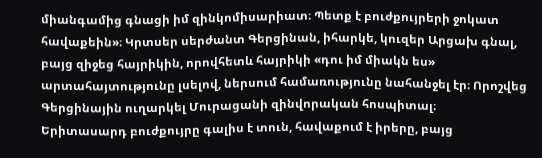միանգամից գնացի իմ զինկոմիսարիատ։ Պետք է բուժքույրերի ջոկատ հավաքեին»։ Կրտսեր սերժանտ Գերցինան, իհարկե, կուզեր Արցախ գնալ, բայց զիջեց հայրիկին, որովհետև հայրիկի «դու իմ միակն ես» արտահայտությունը լսելով, ներսում համառությունը նահանջել էր։ Որոշվեց Գերցինային ուղարկել Մուրացանի զինվորական հոսպիտալ։
Երիտասարդ բուժքույրը գալիս է տուն, հավաքում է իրերը, բայց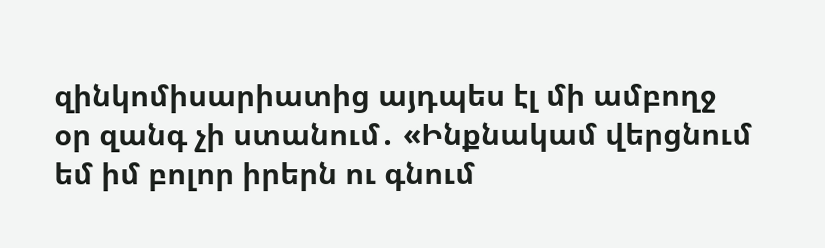զինկոմիսարիատից այդպես էլ մի ամբողջ օր զանգ չի ստանում․ «Ինքնակամ վերցնում եմ իմ բոլոր իրերն ու գնում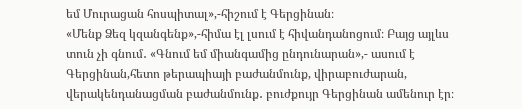եմ Մուրացան հոսպիտալ»,-հիշում է Գերցինան։
«Մենք Ձեզ կզանգենք»,-հիմա էլ լսում է հիվանդանոցում։ Բայց այլևս տուն չի գնում․ «Գնում եմ միանգամից ընդունարան»,- ասում է Գերցինան,հետո թերապիայի բաժանմունք, վիրաբուժարան, վերակենդանացման բաժանմունք․ բուժքույր Գերցինան ամենուր էր։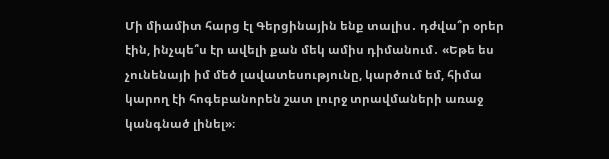Մի միամիտ հարց էլ Գերցինային ենք տալիս․ դժվա՞ր օրեր էին, ինչպե՞ս էր ավելի քան մեկ ամիս դիմանում․ «Եթե ես չունենայի իմ մեծ լավատեսությունը, կարծում եմ, հիմա կարող էի հոգեբանորեն շատ լուրջ տրավմաների առաջ կանգնած լինել»։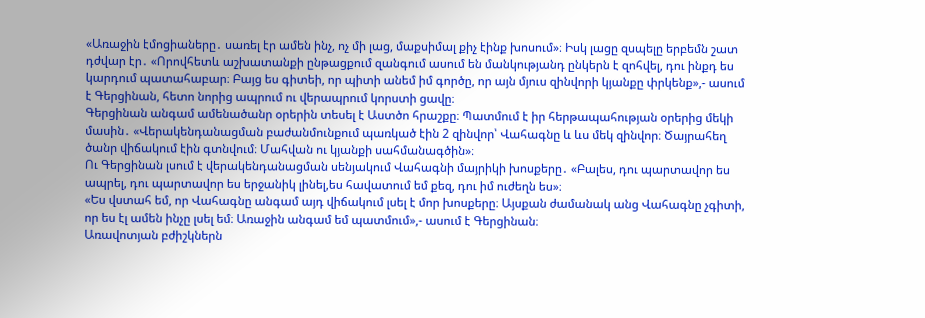«Առաջին էմոցիաները․ սառել էր ամեն ինչ, ոչ մի լաց, մաքսիմալ քիչ էինք խոսում»։ Իսկ լացը զսպելը երբեմն շատ դժվար էր․ «Որովհետև աշխատանքի ընթացքում զանգում ասում են մանկությանդ ընկերն է զոհվել, դու ինքդ ես կարդում պատահաբար։ Բայց ես գիտեի, որ պիտի անեմ իմ գործը, որ այն մյուս զինվորի կյանքը փրկենք»,- ասում է Գերցինան, հետո նորից ապրում ու վերապրում կորստի ցավը։
Գերցինան անգամ ամենածանր օրերին տեսել է Աստծո հրաշքը։ Պատմում է իր հերթապահության օրերից մեկի մասին․ «Վերակենդանացման բաժանմունքում պառկած էին 2 զինվոր՝ Վահագնը և ևս մեկ զինվոր։ Ծայրահեղ ծանր վիճակում էին գտնվում։ Մահվան ու կյանքի սահմանագծին»։
Ու Գերցինան լսում է վերակենդանացման սենյակում Վահագնի մայրիկի խոսքերը․ «Բալես, դու պարտավոր ես ապրել, դու պարտավոր ես երջանիկ լինել,ես հավատում եմ քեզ, դու իմ ուժեղն ես»։
«Ես վստահ եմ, որ Վահագնը անգամ այդ վիճակում լսել է մոր խոսքերը։ Այսքան ժամանակ անց Վահագնը չգիտի, որ ես էլ ամեն ինչը լսել եմ։ Առաջին անգամ եմ պատմում»,- ասում է Գերցինան։
Առավոտյան բժիշկներն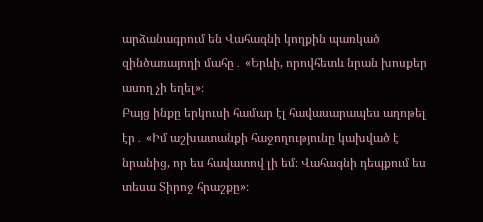արձանագրում են Վահագնի կողքին պառկած զինծառայողի մահը․ «Երևի, որովհետև նրան խոսքեր ասող չի եղել»։
Բայց ինքը երկուսի համար էլ հավասարապես աղոթել էր․ «Իմ աշխատանքի հաջողությունը կախված է նրանից, որ ես հավատով լի եմ։ Վահագնի դեպքում ես տեսա Տիրոջ հրաշքը»։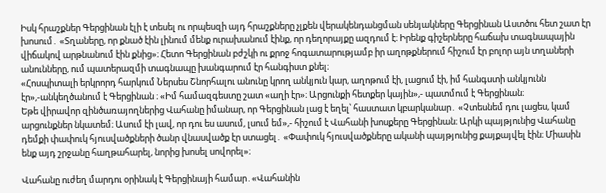Իսկ հրաշքներ Գերցինան էլի է տեսել ու որպեսզի այդ հրաշքները չլքեն վերակենդանցման սենյակները Գերցինան Աստծու հետ շատ էր խոսում․ «Տղաները, որ քնած էին լինում մենք ուրախանում էինք, որ դեղորայքը ազդում է։ Իրենք գիշերները հաճախ տագնապային վիճակով արթնանում էին քնից»։ Հետո Գերցինան բժշկի ու քրոջ հոգատարությամբ իր աղոթքներում հիշում էր բոլոր այն տղաների անունները, ում պատերազմի տագնապը խանգարում էր հանգիստ քնել։
«Հոսպիտալի երկրորդ հարկում Ներսես Շնորհալու անունը կրող անկյուն կար, աղոթում էի, լացում էի, իմ հանգստի անկյունն էր»,-անկեղծանում է Գերցինան ։ «Իմ համազգեստը շատ «աղի էր»։ Արցունքի հետքեր կային»,- պատմում է Գերցինան։
Եթե վիրավոր զինծառայողներից Վահանը իմանար, որ Գերցինան լաց է եղել՝ հաստատ կբարկանար․ «Չտեսնեմ դու լացես, կամ արցունքներ նկատեմ։ Ասում էի լավ, որ դու ես ասում, լսում եմ»,- հիշում է Վահանի խոսքերը Գերցինան։ Արկի պայթյունից Վահանը դեմքի փափուկ հյուսվածքների ծանր վնասվածք էր ստացել․ «Փափուկ հյուսվածքները ականի պայթյունից քայքայվել էին։ Միասին ենք այդ շրջանը հաղթահարել, նորից խոսել սովորել»։

Վահանը ուժեղ մարդու օրինակ է Գերցինայի համար․«Վահանին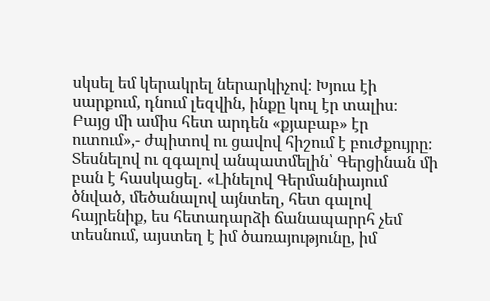սկսել եմ կերակրել ներարկիչով։ Խյուս էի սարքում, դնում լեզվին, ինքը կուլ էր տալիս։ Բայց մի ամիս հետ արդեն «քյաբաբ» էր ուտում»,- ժպիտով ու ցավով հիշում է բուժքույրը։
Տեսնելով ու զգալով անպատմելին՝ Գերցինան մի բան է հասկացել․ «Լինելով Գերմանիայում ծնված, մեծանալով այնտեղ, հետ գալով հայրենիք, ես հետադարձի ճանապարրհ չեմ տեսնում, այստեղ է իմ ծառայությունը, իմ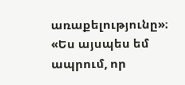առաքելությունը»։
«Ես այսպես եմ ապրում, որ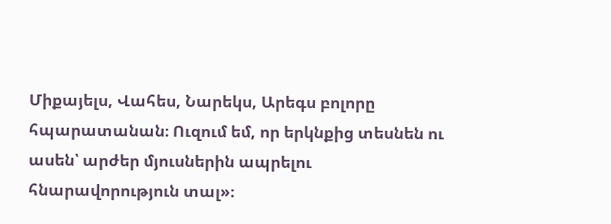Միքայելս, Վահես, Նարեկս, Արեգս բոլորը հպարատանան։ Ուզում եմ, որ երկնքից տեսնեն ու ասեն՝ արժեր մյուսներին ապրելու հնարավորություն տալ»։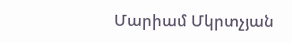Մարիամ Մկրտչյան